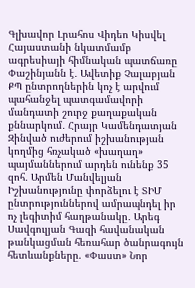Գլխավոր Լրահոս Վիդեո Կիսվել
Հայաստանի նկատմամբ ագրեսիայի հիմնական պատճառը Փաշինյանն է․ Ավետիք Չալաբյան ՔՊ ընտրողներին կոչ է արվում պահանջել պատգամավորի մանդատի շուրջ քաղաքական քննարկում․ Հրայր Կամենդատյան Զինված ուժերում իշխանության կողմից հռչակած «խաղաղ» պայմաններում արդեն ունենք 35 զոհ․ Արմեն Մանվելյան Իշխանությունը փորձելու է ՏԻՄ ընտրություններով ամրապնդել իր ոչ լեգիտիմ հաղթանակը․ Արեգ Սավգուլյան Գազի հավանական թանկացման հեռահար ծանրագույն հետևանքները. «Փաստ» Նոր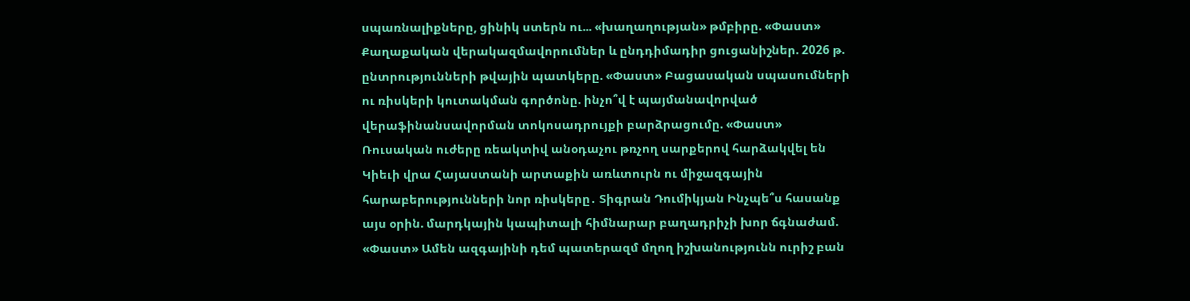սպառնալիքները, ցինիկ ստերն ու... «խաղաղության» թմբիրը. «Փաստ» Քաղաքական վերակազմավորումներ և ընդդիմադիր ցուցանիշներ. 2026 թ. ընտրությունների թվային պատկերը. «Փաստ» Բացասական սպասումների ու ռիսկերի կուտակման գործոնը. ինչո՞վ է պայմանավորված վերաֆինանսավորման տոկոսադրույքի բարձրացումը. «Փաստ» Ռուսական ուժերը ռեակտիվ անօդաչու թռչող սարքերով հարձակվել են Կիեւի վրա Հայաստանի արտաքին առևտուրն ու միջազգային հարաբերությունների նոր ռիսկերը․ Տիգրան Դումիկյան Ինչպե՞ս հասանք այս օրին. մարդկային կապիտալի հիմնարար բաղադրիչի խոր ճգնաժամ. «Փաստ» Ամեն ազգայինի դեմ պատերազմ մղող իշխանությունն ուրիշ բան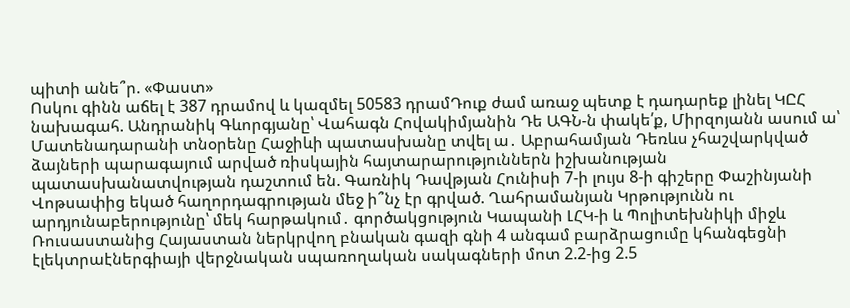պիտի անե՞ր. «Փաստ»
Ոսկու գինն աճել է 387 դրամով և կազմել 50583 դրամԴուք ժամ առաջ պետք է դադարեք լինել ԿԸՀ նախագահ. Անդրանիկ Գևորգյանը՝ Վահագն Հովակիմյանին Դե ԱԳՆ-ն փակե՛ք, Միրզոյանն ասում ա՝ Մատենադարանի տնօրենը Հաջիևի պատասխանը տվել ա․ Աբրահամյան Դեռևս չհաշվարկված ձայների պարագայում արված ռիսկային հայտարարություններն իշխանության պատասխանատվության դաշտում են. Գառնիկ Դավթյան Հունիսի 7-ի լույս 8-ի գիշերը Փաշինյանի Վոթսափից եկած հաղորդագրության մեջ ի՞նչ էր գրված. Ղահրամանյան Կրթությունն ու արդյունաբերությունը՝ մեկ հարթակում․ գործակցություն Կապանի ԼՀԿ-ի և Պոլիտեխնիկի միջև Ռուսաստանից Հայաստան ներկրվող բնական գազի գնի 4 անգամ բարձրացումը կհանգեցնի էլեկտրաէներգիայի վերջնական սպառողական սակագների մոտ 2.2-ից 2.5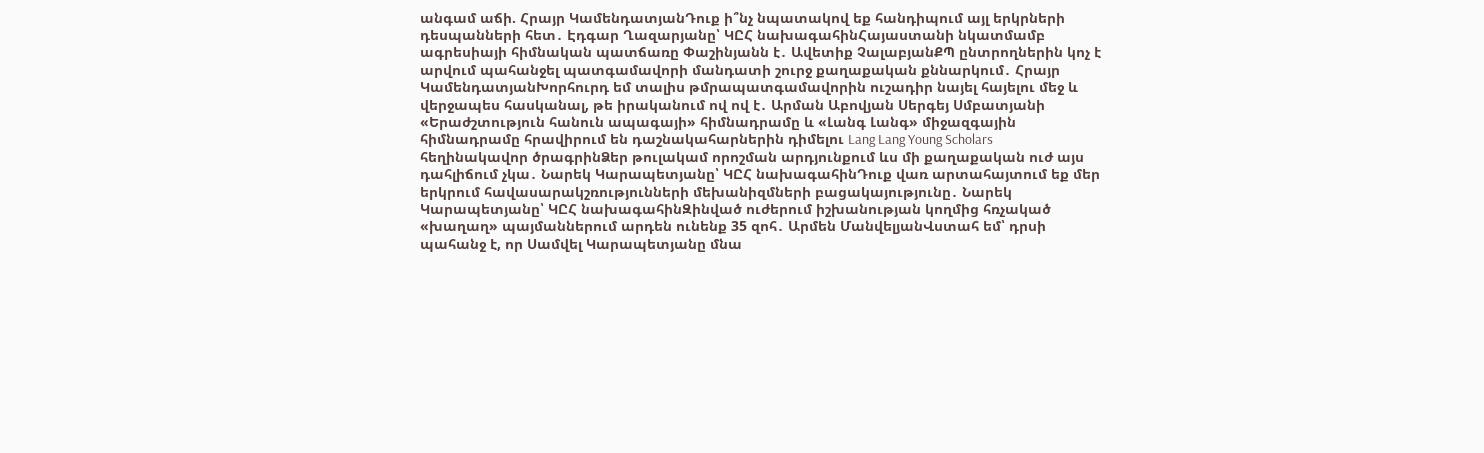անգամ աճի. Հրայր ԿամենդատյանԴուք ի՞նչ նպատակով եք հանդիպում այլ երկրների դեսպանների հետ․ Էդգար Ղազարյանը՝ ԿԸՀ նախագահինՀայաստանի նկատմամբ ագրեսիայի հիմնական պատճառը Փաշինյանն է․ Ավետիք ՉալաբյանՔՊ ընտրողներին կոչ է արվում պահանջել պատգամավորի մանդատի շուրջ քաղաքական քննարկում․ Հրայր ԿամենդատյանԽորհուրդ եմ տալիս թմրապատգամավորին ուշադիր նայել հայելու մեջ և վերջապես հասկանալ, թե իրականում ով ով է․ Արման Աբովյան Սերգեյ Սմբատյանի «Երաժշտություն հանուն ապագայի» հիմնադրամը և «Լանգ Լանգ» միջազգային հիմնադրամը հրավիրում են դաշնակահարներին դիմելու Lang Lang Young Scholars հեղինակավոր ծրագրինՁեր թուլակամ որոշման արդյունքում ևս մի քաղաքական ուժ այս դահլիճում չկա․ Նարեկ Կարապետյանը՝ ԿԸՀ նախագահինԴուք վառ արտահայտում եք մեր երկրում հավասարակշռությունների մեխանիզմների բացակայությունը․ Նարեկ Կարապետյանը՝ ԿԸՀ նախագահինԶինված ուժերում իշխանության կողմից հռչակած «խաղաղ» պայմաններում արդեն ունենք 35 զոհ․ Արմեն ՄանվելյանՎստահ եմ՝ դրսի պահանջ է, որ Սամվել Կարապետյանը մնա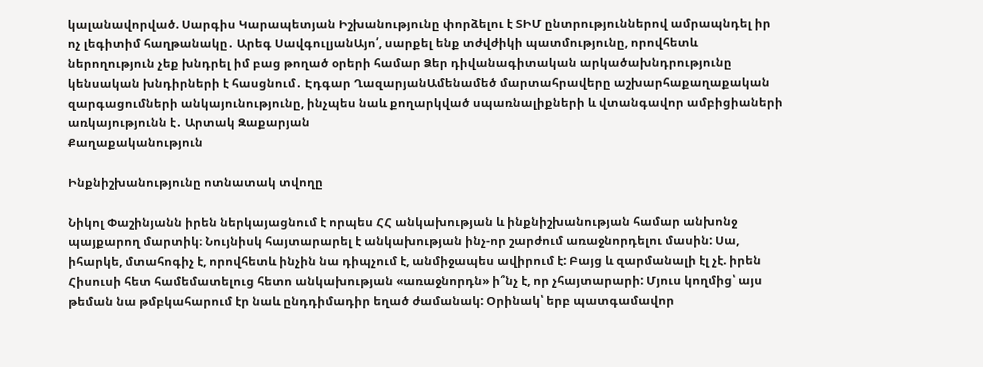կալանավորված. Սարգիս Կարապետյան Իշխանությունը փորձելու է ՏԻՄ ընտրություններով ամրապնդել իր ոչ լեգիտիմ հաղթանակը․ Արեգ ՍավգուլյանԱյո՛, սարքել ենք տժվժիկի պատմությունը, որովհետև ներողություն չեք խնդրել իմ բաց թողած օրերի համար Ձեր դիվանագիտական արկածախնդրությունը կենսական խնդիրների է հասցնում․ Էդգար ՂազարյանԱմենամեծ մարտահրավերը աշխարհաքաղաքական զարգացումների անկայունությունը, ինչպես նաև քողարկված սպառնալիքների և վտանգավոր ամբիցիաների առկայությունն է․ Արտակ Զաքարյան
Քաղաքականություն

Ինքնիշխանությունը ոտնատակ տվողը

Նիկոլ Փաշինյանն իրեն ներկայացնում է որպես ՀՀ անկախության և ինքնիշխանության համար անխոնջ պայքարող մարտիկ։ Նույնիսկ հայտարարել է անկախության ինչ-որ շարժում առաջնորդելու մասին: Սա, իհարկե, մտահոգիչ է, որովհետև ինչին նա դիպչում է, անմիջապես ավիրում է: Բայց և զարմանալի էլ չէ. իրեն Հիսուսի հետ համեմատելուց հետո անկախության «առաջնորդն» ի՞նչ է, որ չհայտարարի: Մյուս կողմից՝ այս թեման նա թմբկահարում էր նաև ընդդիմադիր եղած ժամանակ: Օրինակ՝ երբ պատգամավոր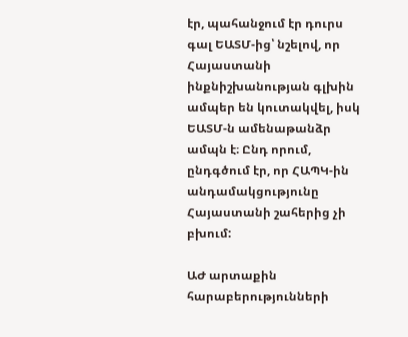էր, պահանջում էր դուրս գալ ԵԱՏՄ-ից՝ նշելով, որ Հայաստանի ինքնիշխանության գլխին ամպեր են կուտակվել, իսկ ԵԱՏՄ-ն ամենաթանձր ամպն է։ Ընդ որում, ընդգծում էր, որ ՀԱՊԿ-ին անդամակցությունը Հայաստանի շահերից չի բխում:

ԱԺ արտաքին հարաբերությունների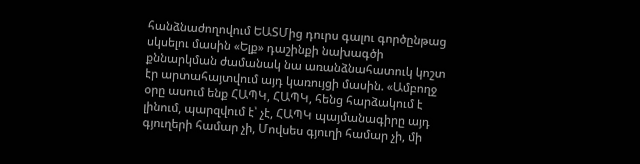հանձնաժողովում ԵԱՏՄից դուրս գալու գործընթաց սկսելու մասին «Ելք» դաշինքի նախագծի քննարկման ժամանակ նա առանձնահատուկ կոշտ էր արտահայտվում այդ կառույցի մասին. «Ամբողջ օրը ասում ենք ՀԱՊԿ, ՀԱՊԿ, հենց հարձակում է լինում, պարզվում է՝ չէ, ՀԱՊԿ պայմանագիրը այդ գյուղերի համար չի, Մովսես գյուղի համար չի, մի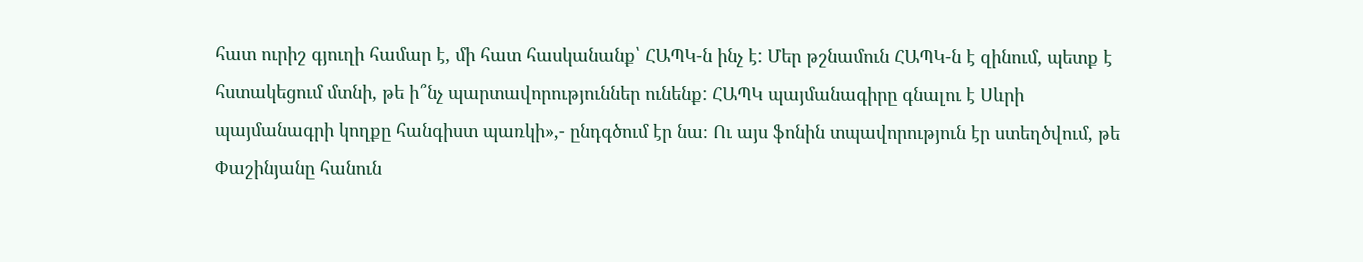հատ ուրիշ գյուղի համար է, մի հատ հասկանանք՝ ՀԱՊԿ-ն ինչ է: Մեր թշնամուն ՀԱՊԿ-ն է զինում, պետք է հստակեցում մտնի, թե ի՞նչ պարտավորություններ ունենք: ՀԱՊԿ պայմանագիրը գնալու է Սևրի պայմանագրի կողքը հանգիստ պառկի»,- ընդգծում էր նա։ Ու այս ֆոնին տպավորություն էր ստեղծվում, թե Փաշինյանը հանուն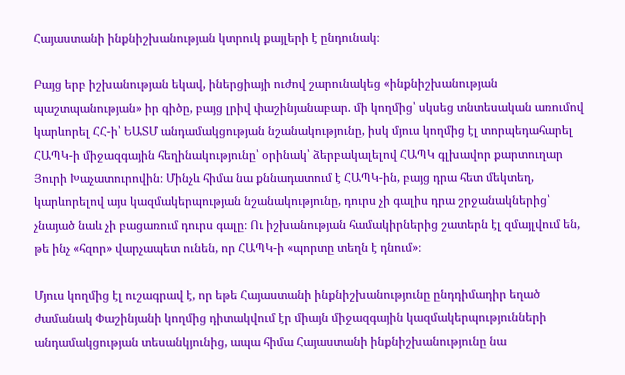Հայաստանի ինքնիշխանության կտրուկ քայլերի է ընդունակ։

Բայց երբ իշխանության եկավ, իներցիայի ուժով շարունակեց «ինքնիշխանության պաշտպանության» իր գիծը, բայց լրիվ փաշինյանաբար. մի կողմից՝ սկսեց տնտեսական առումով կարևորել ՀՀ-ի՝ ԵԱՏՄ անդամակցության նշանակությունը, իսկ մյուս կողմից էլ տորպեդահարել ՀԱՊԿ-ի միջազգային հեղինակությունը՝ օրինակ՝ ձերբակալելով ՀԱՊԿ գլխավոր քարտուղար Յուրի Խաչատուրովին։ Մինչև հիմա նա քննադատում է ՀԱՊԿ-ին, բայց դրա հետ մեկտեղ, կարևորելով այս կազմակերպության նշանակությունը, դուրս չի գալիս դրա շրջանակներից՝ չնայած նաև չի բացառում դուրս գալը։ Ու իշխանության համակիրներից շատերն էլ զմայլվում են, թե ինչ «հզոր» վարչապետ ունեն, որ ՀԱՊԿ-ի «պորտը տեղն է դնում»։

Մյուս կողմից էլ ուշագրավ է, որ եթե Հայաստանի ինքնիշխանությունը ընդդիմադիր եղած ժամանակ Փաշինյանի կողմից դիտակվում էր միայն միջազգային կազմակերպությունների անդամակցության տեսանկյունից, ապա հիմա Հայաստանի ինքնիշխանությունը նա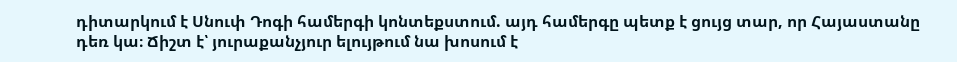դիտարկում է Սնուփ Դոգի համերգի կոնտեքստում. այդ համերգը պետք է ցույց տար, որ Հայաստանը դեռ կա։ Ճիշտ է՝ յուրաքանչյուր ելույթում նա խոսում է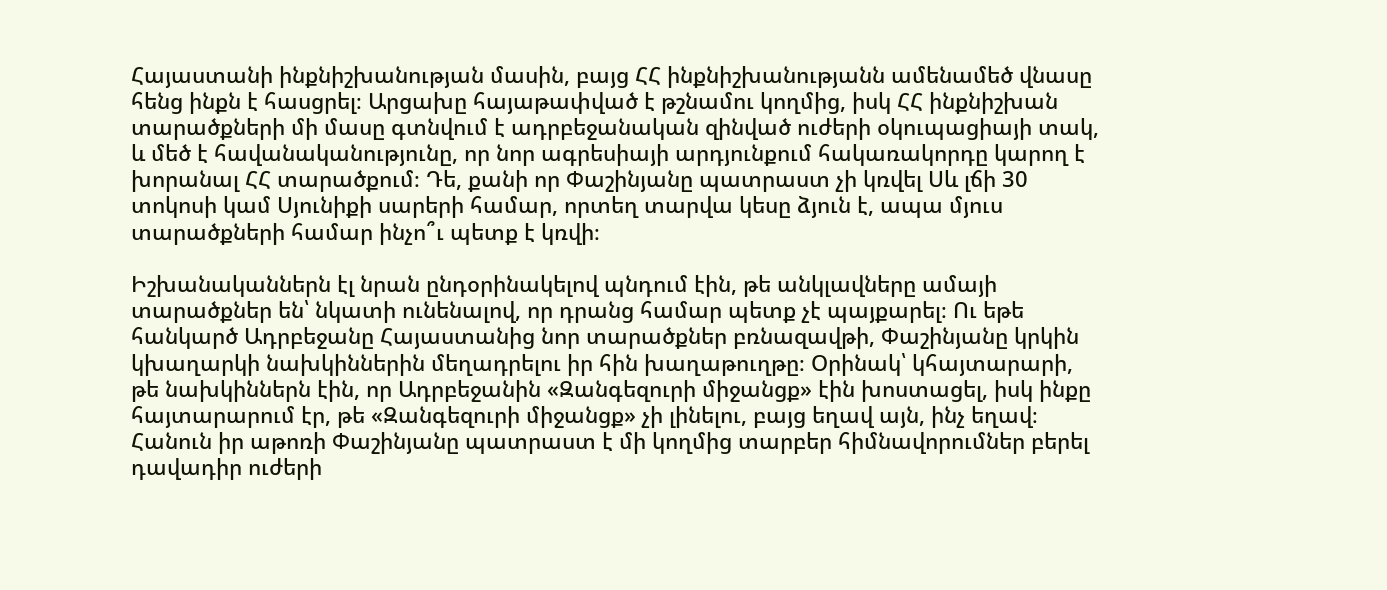Հայաստանի ինքնիշխանության մասին, բայց ՀՀ ինքնիշխանությանն ամենամեծ վնասը հենց ինքն է հասցրել։ Արցախը հայաթափված է թշնամու կողմից, իսկ ՀՀ ինքնիշխան տարածքների մի մասը գտնվում է ադրբեջանական զինված ուժերի օկուպացիայի տակ, և մեծ է հավանականությունը, որ նոր ագրեսիայի արդյունքում հակառակորդը կարող է խորանալ ՀՀ տարածքում։ Դե, քանի որ Փաշինյանը պատրաստ չի կռվել Սև լճի 30 տոկոսի կամ Սյունիքի սարերի համար, որտեղ տարվա կեսը ձյուն է, ապա մյուս տարածքների համար ինչո՞ւ պետք է կռվի։

Իշխանականներն էլ նրան ընդօրինակելով պնդում էին, թե անկլավները ամայի տարածքներ են՝ նկատի ունենալով, որ դրանց համար պետք չէ պայքարել։ Ու եթե հանկարծ Ադրբեջանը Հայաստանից նոր տարածքներ բռնազավթի, Փաշինյանը կրկին կխաղարկի նախկիններին մեղադրելու իր հին խաղաթուղթը։ Օրինակ՝ կհայտարարի, թե նախկիններն էին, որ Ադրբեջանին «Զանգեզուրի միջանցք» էին խոստացել, իսկ ինքը հայտարարում էր, թե «Զանգեզուրի միջանցք» չի լինելու, բայց եղավ այն, ինչ եղավ։ Հանուն իր աթոռի Փաշինյանը պատրաստ է մի կողմից տարբեր հիմնավորումներ բերել դավադիր ուժերի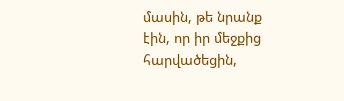մասին, թե նրանք էին, որ իր մեջքից հարվածեցին,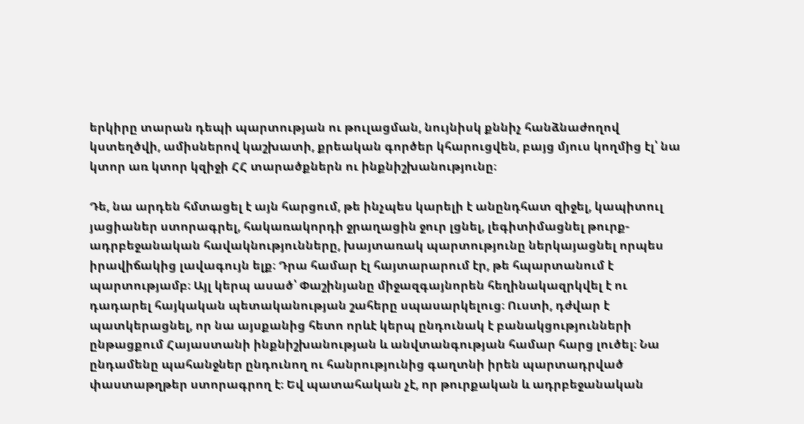երկիրը տարան դեպի պարտության ու թուլացման, նույնիսկ քննիչ հանձնաժողով կստեղծվի, ամիսներով կաշխատի, քրեական գործեր կհարուցվեն, բայց մյուս կողմից էլ՝ նա կտոր առ կտոր կզիջի ՀՀ տարածքներն ու ինքնիշխանությունը։

Դե, նա արդեն հմտացել է այն հարցում, թե ինչպես կարելի է անընդհատ զիջել, կապիտուլ յացիաներ ստորագրել, հակառակորդի ջրաղացին ջուր լցնել, լեգիտիմացնել թուրք-ադրբեջանական հավակնությունները, խայտառակ պարտությունը ներկայացնել որպես իրավիճակից լավագույն ելք։ Դրա համար էլ հայտարարում էր, թե հպարտանում է պարտությամբ։ Այլ կերպ ասած՝ Փաշինյանը միջազգայնորեն հեղինակազրկվել է ու դադարել հայկական պետականության շահերը սպասարկելուց։ Ուստի, դժվար է պատկերացնել, որ նա այսքանից հետո որևէ կերպ ընդունակ է բանակցությունների ընթացքում Հայաստանի ինքնիշխանության և անվտանգության համար հարց լուծել։ Նա ընդամենը պահանջներ ընդունող ու հանրությունից գաղտնի իրեն պարտադրված փաստաթղթեր ստորագրող է։ Եվ պատահական չէ, որ թուրքական և ադրբեջանական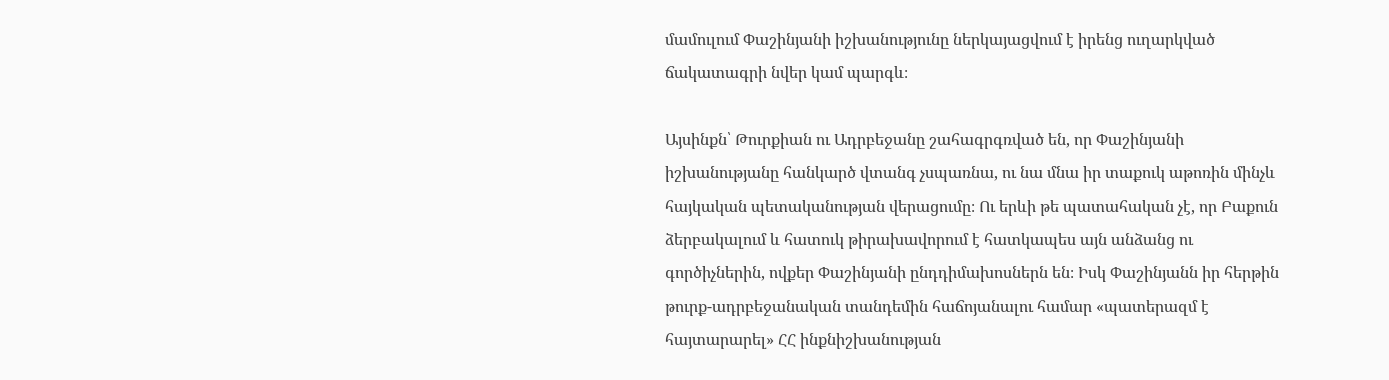մամուլում Փաշինյանի իշխանությունը ներկայացվում է իրենց ուղարկված ճակատագրի նվեր կամ պարգև։

Այսինքն՝ Թուրքիան ու Ադրբեջանը շահագրգռված են, որ Փաշինյանի իշխանությանը հանկարծ վտանգ չսպառնա, ու նա մնա իր տաքուկ աթոռին մինչև հայկական պետականության վերացումը։ Ու երևի թե պատահական չէ, որ Բաքուն ձերբակալում և հատուկ թիրախավորում է հատկապես այն անձանց ու գործիչներին, ովքեր Փաշինյանի ընդդիմախոսներն են։ Իսկ Փաշինյանն իր հերթին թուրք-ադրբեջանական տանդեմին հաճոյանալու համար «պատերազմ է հայտարարել» ՀՀ ինքնիշխանության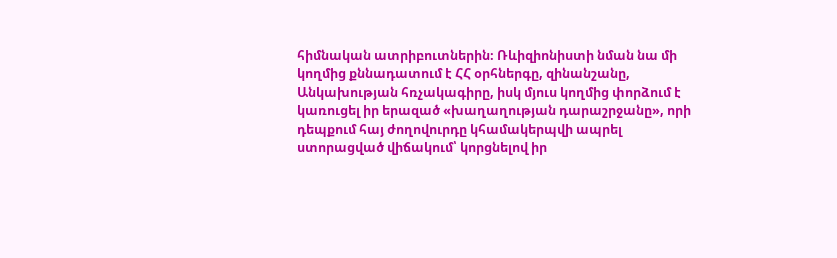հիմնական ատրիբուտներին։ Ռևիզիոնիստի նման նա մի կողմից քննադատում է ՀՀ օրհներգը, զինանշանը, Անկախության հռչակագիրը, իսկ մյուս կողմից փորձում է կառուցել իր երազած «խաղաղության դարաշրջանը», որի դեպքում հայ ժողովուրդը կհամակերպվի ապրել ստորացված վիճակում՝ կորցնելով իր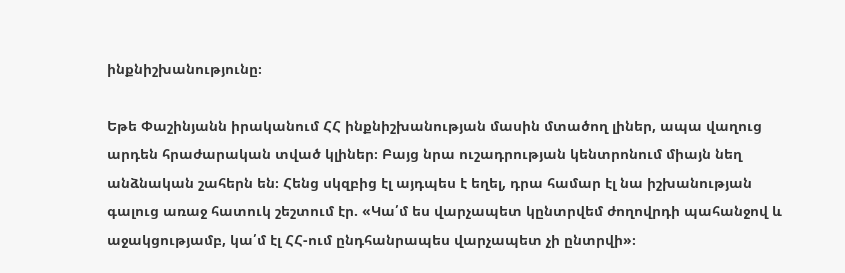ինքնիշխանությունը։

Եթե Փաշինյանն իրականում ՀՀ ինքնիշխանության մասին մտածող լիներ, ապա վաղուց արդեն հրաժարական տված կլիներ։ Բայց նրա ուշադրության կենտրոնում միայն նեղ անձնական շահերն են։ Հենց սկզբից էլ այդպես է եղել, դրա համար էլ նա իշխանության գալուց առաջ հատուկ շեշտում էր. «Կա՛մ ես վարչապետ կընտրվեմ ժողովրդի պահանջով և աջակցությամբ, կա՛մ էլ ՀՀ-ում ընդհանրապես վարչապետ չի ընտրվի»։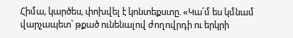Հիմա, կարծես, փոխվել է կոնտեքստը. «Կա՛մ ես կմնամ վարչապետ՝ թքած ունենալով ժողովրդի ու երկրի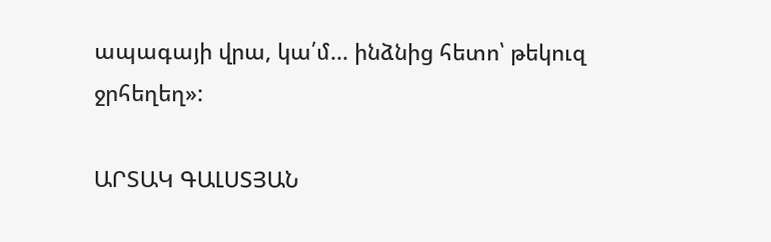ապագայի վրա, կա՛մ... ինձնից հետո՝ թեկուզ ջրհեղեղ»:

ԱՐՏԱԿ ԳԱԼՍՏՅԱՆ